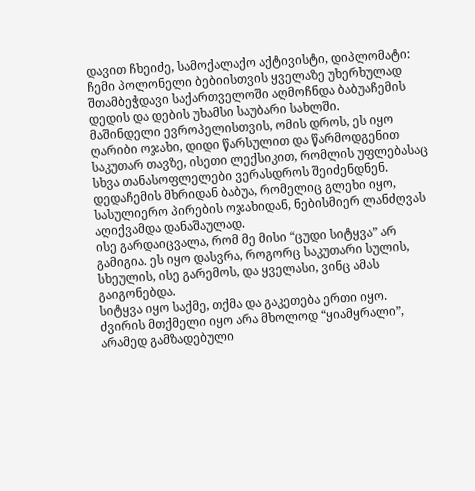დავით ჩხეიძე, სამოქალაქო აქტივისტი, დიპლომატი:
ჩემი პოლონელი ბებიისთვის ყველაზე უხერხულად შთამბეჭდავი საქართველოში აღმოჩნდა ბაბუაჩემის დედის და დების უხამსი საუბარი სახლში.
მაშინდელი ევროპელისთვის, ომის დროს, ეს იყო ღარიბი ოჯახი, დიდი წარსულით და წარმოდგენით საკუთარ თავზე, ისეთი ლექსიკით, რომლის უფლებასაც სხვა თანასოფლელები ვერასდროს შეიძენდნენ.
დედაჩემის მხრიდან ბაბუა, რომელიც გლეხი იყო, სასულიერო პირების ოჯახიდან, ნებისმიერ ლანძღვას აღიქვამდა დანაშაულად.
ისე გარდაიცვალა, რომ მე მისი “ცუდი სიტყვა” არ გამიგია. ეს იყო დასვრა, როგორც საკუთარი სულის, სხეულის, ისე გარემოს, და ყველასი, ვინც ამას გაიგონებდა.
სიტყვა იყო საქმე, თქმა და გაკეთება ერთი იყო.
ძვირის მთქმელი იყო არა მხოლოდ “ყიამყრალი”, არამედ გამზადებული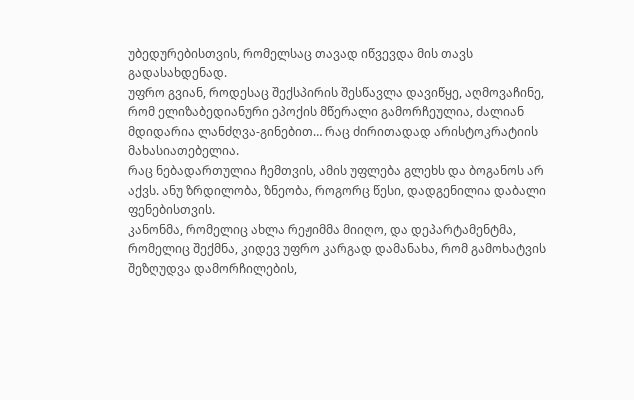უბედურებისთვის, რომელსაც თავად იწვევდა მის თავს გადასახდენად.
უფრო გვიან, როდესაც შექსპირის შესწავლა დავიწყე, აღმოვაჩინე, რომ ელიზაბედიანური ეპოქის მწერალი გამორჩეულია, ძალიან მდიდარია ლანძღვა-გინებით… რაც ძირითადად არისტოკრატიის მახასიათებელია.
რაც ნებადართულია ჩემთვის, ამის უფლება გლეხს და ბოგანოს არ აქვს. ანუ ზრდილობა, ზნეობა, როგორც წესი, დადგენილია დაბალი ფენებისთვის.
კანონმა, რომელიც ახლა რეჟიმმა მიიღო, და დეპარტამენტმა, რომელიც შექმნა, კიდევ უფრო კარგად დამანახა, რომ გამოხატვის შეზღუდვა დამორჩილების,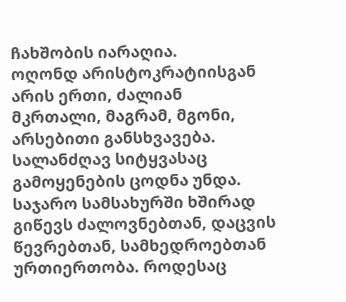ჩახშობის იარაღია.
ოღონდ არისტოკრატიისგან არის ერთი, ძალიან მკრთალი, მაგრამ, მგონი, არსებითი განსხვავება. სალანძღავ სიტყვასაც გამოყენების ცოდნა უნდა.
საჯარო სამსახურში ხშირად გიწევს ძალოვნებთან, დაცვის წევრებთან, სამხედროებთან ურთიერთობა. როდესაც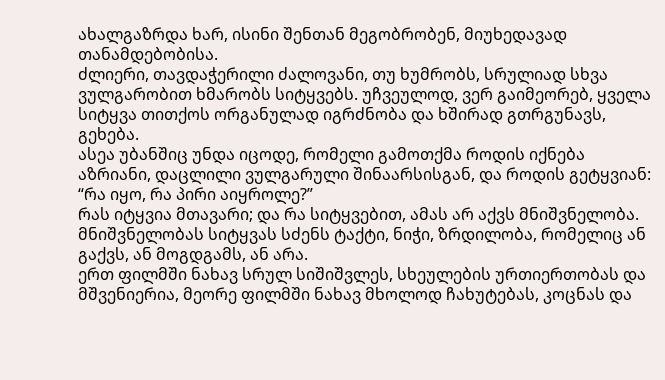ახალგაზრდა ხარ, ისინი შენთან მეგობრობენ, მიუხედავად თანამდებობისა.
ძლიერი, თავდაჭერილი ძალოვანი, თუ ხუმრობს, სრულიად სხვა ვულგარობით ხმარობს სიტყვებს. უჩვეულოდ, ვერ გაიმეორებ, ყველა სიტყვა თითქოს ორგანულად იგრძნობა და ხშირად გთრგუნავს, გეხება.
ასეა უბანშიც უნდა იცოდე, რომელი გამოთქმა როდის იქნება აზრიანი, დაცლილი ვულგარული შინაარსისგან, და როდის გეტყვიან: “რა იყო, რა პირი აიყროლე?”
რას იტყვია მთავარი; და რა სიტყვებით, ამას არ აქვს მნიშვნელობა. მნიშვნელობას სიტყვას სძენს ტაქტი, ნიჭი, ზრდილობა, რომელიც ან გაქვს, ან მოგდგამს, ან არა.
ერთ ფილმში ნახავ სრულ სიშიშვლეს, სხეულების ურთიერთობას და მშვენიერია, მეორე ფილმში ნახავ მხოლოდ ჩახუტებას, კოცნას და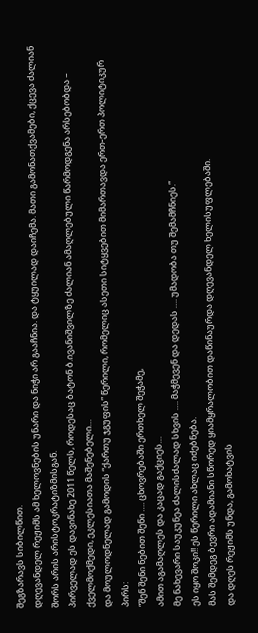შეგზარავს სიბილწით.
დღევანდელ რეჟიმს ამ ხელოვნების უნარი და ნიჭი არ გააჩნია. და ტყუილად დაიჩემა. მათი გამონათქვამები, ქცევა ძალიან შორს არის არისტოკრატიზმისგან.
პირველად ეს დავინახე 2011 წელს, როდესაც ბატონ ბ.ივანიშვილზე ძალიან ამაღლებული წარმოდგენა არსებობდა – ქველმოქმედი, ეკლესიათა მაშენებელი…
და მოულოდნელად გამოდის “ქართუ ჯგუფის” წერილი, რომელიც ასეთი სიტყვებით მიმართავდა ერთ-ერთ პოლიტიკურ პირს:
“შენ შენი ნებით შენი …. ცხოვრებაში ერთხელ შეჭამე,
ამით აგამაღლეს და კაცად გაქციეს…
მე ნახევარი საუკუნეა ძალისძალად სხვის …. მაჭმევენ და დედას …. უმადობა თუ შემამჩნიეს.”
ეს იყო შოკი!! ეს წერილი ახლაც იძებნება.
მას შემდეგ ბევრი ადამიანი სწორედ ყიამყრალობით დაწინაურდა დღევანდელ ხელისუფლებაში.
და დღეს რეჟიმს უნდა, გამოხატვის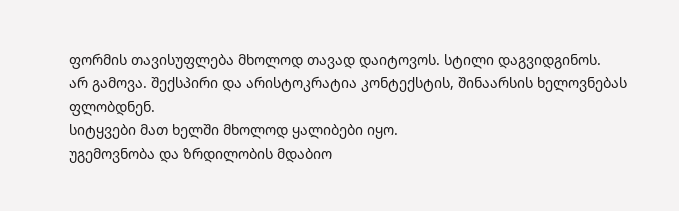ფორმის თავისუფლება მხოლოდ თავად დაიტოვოს. სტილი დაგვიდგინოს.
არ გამოვა. შექსპირი და არისტოკრატია კონტექსტის, შინაარსის ხელოვნებას ფლობდნენ.
სიტყვები მათ ხელში მხოლოდ ყალიბები იყო.
უგემოვნობა და ზრდილობის მდაბიო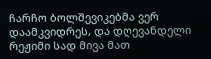ჩარჩო ბოლშევიკებმა ვერ დაამკვიდრეს, და დღევანდელი რეჟიმი სად მივა მათ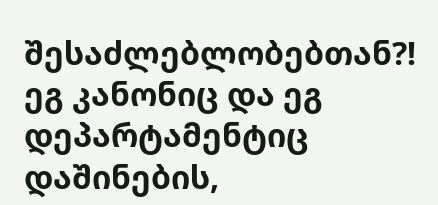შესაძლებლობებთან?!
ეგ კანონიც და ეგ დეპარტამენტიც დაშინების,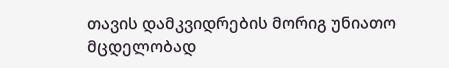თავის დამკვიდრების მორიგ უნიათო მცდელობად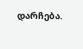დარჩება.